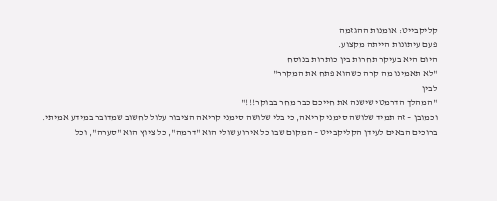קליקבייט: אומנות ההגזמה
פעם עיתונות הייתה מקצוע.
היום היא בעיקר תחרות בין כותרות בנוסח
"לא תאמינו מה קרה כשהוא פתח את המקרר"
לבין
"המהלך הדרמטי שישנה את חייכם כבר מחר בבוקר!!!"
וכמובן – זה תמיד שלושה סימני קריאה, כי בלי שלושה סימני קריאה הציבור עלול לחשוב שמדובר במידע אמיתי.
ברוכים הבאים לעידן הקליקבייט – המקום שבו כל אירוע שולי הוא "דרמה", כל ציוץ הוא "סערה", וכל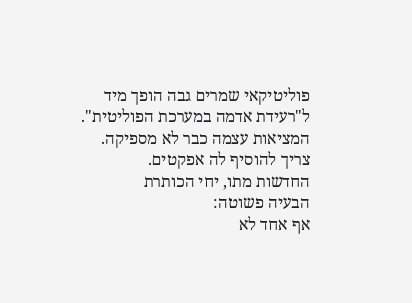פוליטיקאי שמרים גבה הופך מיד ל"רעידת אדמה במערכת הפוליטית".
המציאות עצמה כבר לא מספיקה.
צריך להוסיף לה אפקטים.
החדשות מתו, יחי הכותרת
הבעיה פשוטה:
אף אחד לא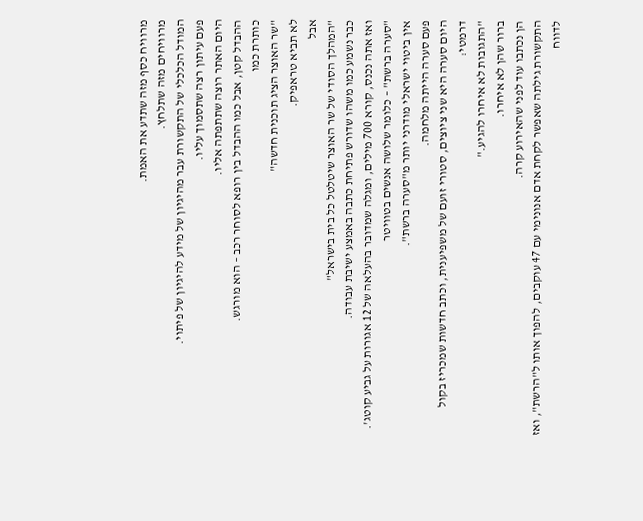מרוויח כסף מזה שתדע את האמת.
מרוויחים מזה שתלחץ.
המודל הכלכלי של התקשורת עבר מהיגיון של מידע להיגיון של פיתוי.
פעם עיתון רצה שתסמוך עליו.
היום האתר רוצה שתתפתה אליו.
ההבדל קטן, אבל כמו ההבדל בין רופא לסוחר רכב – הוא מורגש.
כותרת כמו
"שר האוצר הציג תוכנית חדשה"
לא תביא טראפיק.
אבל
"המהלך הסודי של שר האוצר שיטלטל כל בית בישראל"
כבר נשמע כמו משהו שדורש פתיחת כתבה באמצע ישיבת עבודה.
ואז אתה נכנס, קורא 700 מילים, ומגלה שמדובר בהעלאה של 12 אגורות על גביע קוטג'.
"סערה ברשת" – כלומר שלושה אנשים בטוויטר
אין ביטוי ישראלי מודרני יותר מ"סערה ברשת".
פעם סערה הייתה מלחמה.
היום סערה היא שני ציוצים, סטורי זועם של משפיענית, וכתב חדשות שמכריז בקול דרמטי:
"התגובות לא איחרו להגיע."
ברור שהן לא איחרו.
הן נכתבו עוד לפני שהאירוע קרה.
התקשורת גילתה שאפשר לקחת אדם אנונימי עם 47 עוקבים, להפוך אותו ל"הרשת", ואז לדווח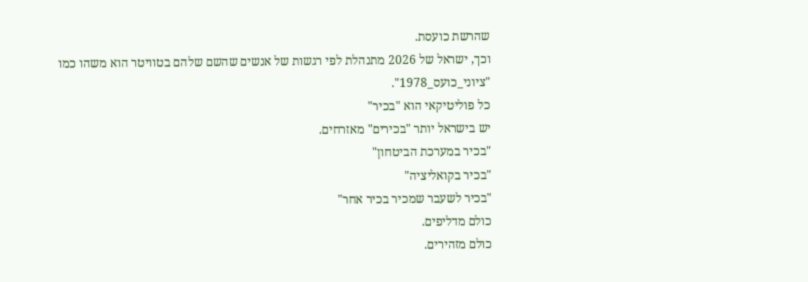שהרשת כועסת.
וכך, ישראל של 2026 מתנהלת לפי רגשות של אנשים שהשם שלהם בטוויטר הוא משהו כמו
"ציוני_כועס_1978".
כל פוליטיקאי הוא "בכיר"
יש בישראל יותר "בכירים" מאזרחים.
"בכיר במערכת הביטחון"
"בכיר בקואליציה"
"בכיר לשעבר שמכיר בכיר אחר"
כולם מדליפים.
כולם מזהירים.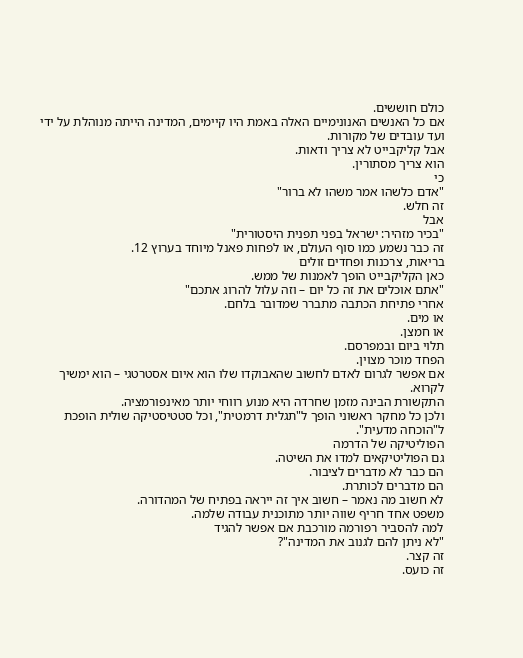כולם חוששים.
אם כל האנשים האנונימיים האלה באמת היו קיימים, המדינה הייתה מנוהלת על ידי ועד עובדים של מקורות.
אבל קליקבייט לא צריך ודאות.
הוא צריך מסתורין.
כי
"אדם כלשהו אמר משהו לא ברור"
זה חלש.
אבל
"בכיר מזהיר: ישראל בפני תפנית היסטורית"
זה כבר נשמע כמו סוף העולם, או לפחות פאנל מיוחד בערוץ 12.
בריאות, צרכנות ופחדים זולים
כאן הקליקבייט הופך לאמנות של ממש.
"אתם אוכלים את זה כל יום – וזה עלול להרוג אתכם"
אחרי פתיחת הכתבה מתברר שמדובר בלחם.
או מים.
או חמצן.
תלוי ביום ובמפרסם.
הפחד מוכר מצוין.
אם אפשר לגרום לאדם לחשוב שהאבוקדו שלו הוא איום אסטרטגי – הוא ימשיך לקרוא.
התקשורת הבינה מזמן שחרדה היא מנוע רווחי יותר מאינפורמציה.
ולכן כל מחקר ראשוני הופך ל"תגלית דרמטית", וכל סטטיסטיקה שולית הופכת ל"הוכחה מדעית".
הפוליטיקה של הדרמה
גם הפוליטיקאים למדו את השיטה.
הם כבר לא מדברים לציבור.
הם מדברים לכותרת.
לא חשוב מה נאמר – חשוב איך זה ייראה בפתיח של המהדורה.
משפט אחד חריף שווה יותר מתוכנית עבודה שלמה.
למה להסביר רפורמה מורכבת אם אפשר להגיד
"לא ניתן להם לגנוב את המדינה"?
זה קצר.
זה כועס.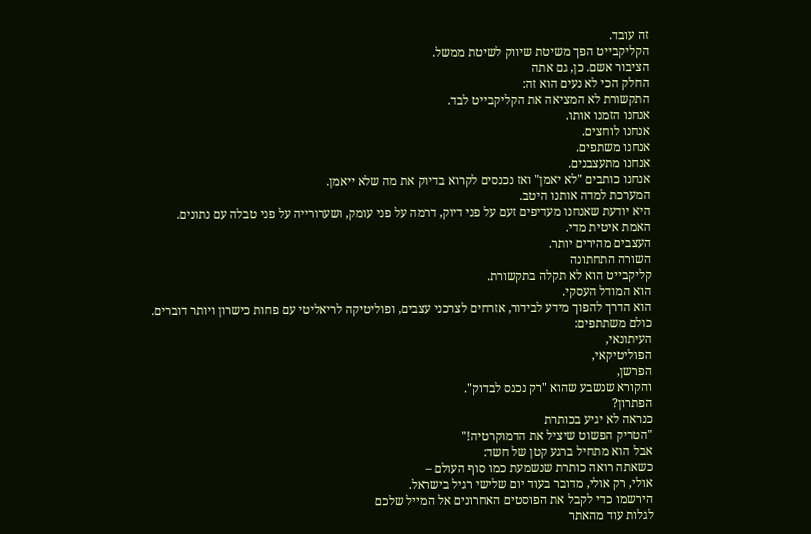זה עובד.
הקליקבייט הפך משיטת שיווק לשיטת ממשל.
הציבור אשם. כן, גם אתה
החלק הכי לא נעים הוא זה:
התקשורת לא המציאה את הקליקבייט לבד.
אנחנו הזמנו אותו.
אנחנו לוחצים.
אנחנו משתפים.
אנחנו מתעצבנים.
אנחנו כותבים "לא יאמן" ואז נכנסים לקרוא בדיוק את מה שלא ייאמן.
המערכת למדה אותנו היטב.
היא יודעת שאנחנו מעדיפים זעם על פני דיוק, דרמה על פני עומק, ושערורייה על פני טבלה עם נתונים.
האמת איטית מדי.
העצבים מהירים יותר.
השורה התחתונה
קליקבייט הוא לא תקלה בתקשורת.
הוא המודל העסקי.
הוא הדרך להפוך מידע לבידור, אזרחים לצרכני עצבים, ופוליטיקה לריאליטי עם פחות כישרון ויותר דוברים.
כולם משתתפים:
העיתונאי,
הפוליטיקאי,
הפרשן,
והקורא שנשבע שהוא "רק נכנס לבדוק".
הפתרון?
כנראה לא יגיע בכותרת
"הטריק הפשוט שיציל את הדמוקרטיה!"
אבל הוא מתחיל ברגע קטן של חשד:
כשאתה רואה כותרת שנשמעת כמו סוף העולם –
אולי, רק אולי, מדובר בעוד יום שלישי רגיל בישראל.
הירשמו כדי לקבל את הפוסטים האחרונים אל המייל שלכם
לגלות עוד מהאתר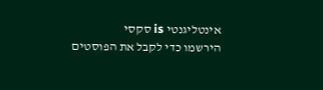אינטליגנטי is סקסי
הירשמו כדי לקבל את הפוסטים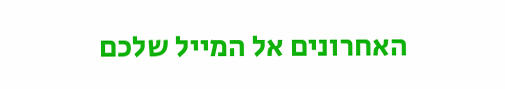האחרונים אל המייל שלכם